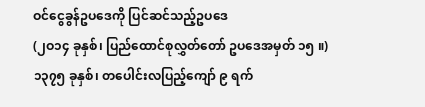ဝင်ငွေခွန်ဥပဒေကို ပြင်ဆင်သည့်ဥပဒေ
(၂ဝ၁၄ ခုနှစ်၊ ပြည်ထောင်စုလွှတ်တော် ဥပဒေအမှတ် ၁၅ ။)
၁၃၇၅ ခုနှစ်၊ တပေါင်းလပြည့်ကျော် ၉ ရက်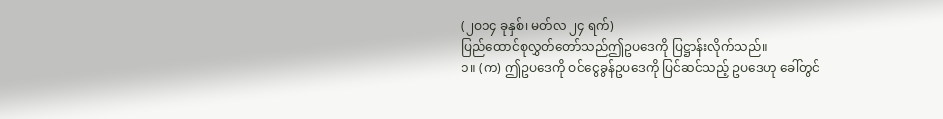(၂ဝ၁၄ ခုနှစ်၊ မတ်လ ၂၄ ရက်)
ပြည်ထောင်စုလွှတ်တော်သည်ဤဥပဒေကို ပြဋ္ဌာန်းလိုက်သည်။
၁။ (က) ဤဥပဒေကို ဝင်ငွေခွန်ဥပဒေကို ပြင်ဆင်သည့် ဥပဒေဟု ခေါ်တွင်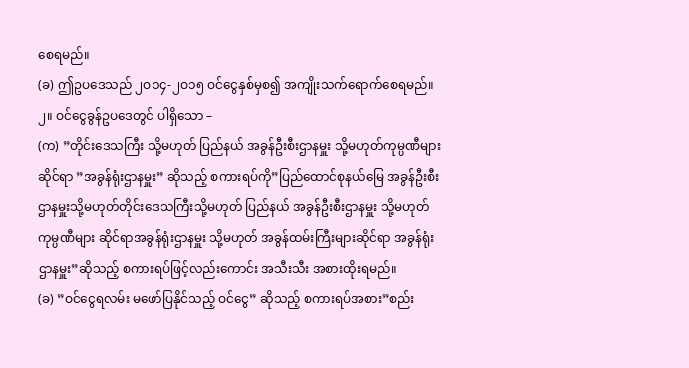စေရမည်။
(ခ) ဤဥပဒေသည် ၂ဝ၁၄-၂ဝ၁၅ ဝင်ငွေနှစ်မှစ၍ အကျိုးသက်ရောက်စေရမည်။
၂။ ဝင်ငွေခွန်ဥပဒေတွင် ပါရှိသော –
(က) ”တိုင်းဒေသကြီး သို့မဟုတ် ပြည်နယ် အခွန်ဦးစီးဌာနမှူး သို့မဟုတ်ကုမ္ပဏီများဆိုင်ရာ ”အခွန်ရုံးဌာနမှူး” ဆိုသည့် စကားရပ်ကို”ပြည်ထောင်စုနယ်မြေ အခွန်ဦးစီးဌာနမှူးသို့မဟုတ်တိုင်းဒေသကြီးသို့မဟုတ် ပြည်နယ် အခွန်ဦးစီးဌာနမှူး သို့မဟုတ် ကုမ္ပဏီများ ဆိုင်ရာအခွန်ရုံးဌာနမှူး သို့မဟုတ် အခွန်ထမ်းကြီးများဆိုင်ရာ အခွန်ရုံး ဌာနမှူး”ဆိုသည့် စကားရပ်ဖြင့်လည်းကောင်း အသီးသီး အစားထိုးရမည်။
(ခ) ”ဝင်ငွေရလမ်း မဖော်ပြနိုင်သည့် ဝင်ငွေ” ဆိုသည့် စကားရပ်အစား”စည်း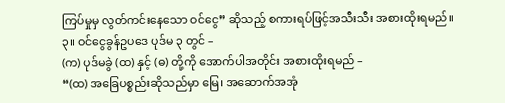ကြပ်မှုမှ လွတ်ကင်းနေသော ဝင်ငွေ” ဆိုသည့် စကားရပ်ဖြင့်အသီးသီး အစားထိုးရမည်။
၃။ ဝင်ငွေခွန်ဥပဒေ ပုဒ်မ ၃ တွင် –
(က) ပုဒ်မခွဲ (ထ) နှင့် (ဓ) တို့ကို အောက်ပါအတိုင်း အစားထိုးရမည် –
“(ထ) အခြေပစ္စည်းဆိုသည်မှာ မြေ၊ အဆောက်အအုံ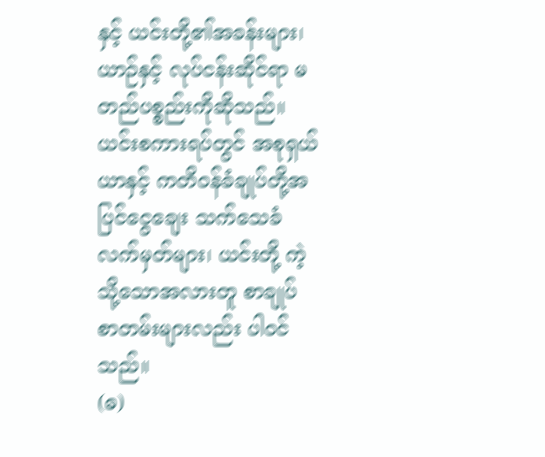နှင့် ယင်းတို့၏အခန်းများ၊ ယာဉ်နှင့် လုပ်ငန်းဆိုင်ရာ မတည်ပစ္စည်းကိုဆိုသည်။ယင်းစကားရပ်တွင် အစုရှယ်ယာနှင့် ကတိဝန်ခံချုပ်တို့အပြင်ငွေချေး သက်သေခံလက်မှတ်များ၊ ယင်းတို့ ကဲ့သို့သောအလားတူ စာချုပ် စာတမ်းများလည်း ပါဝင်သည်။
(ဓ)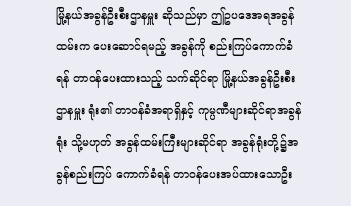မြို့နယ်အခွန်ဦးစီးဌာနမှူး ဆိုသည်မှာ ဤဥပဒေအရအခွန်ထမ်းက ပေးဆောင်ရမည့် အခွန်ကို စည်းကြပ်ကောက်ခံရန် တာဝန်ပေးထားသည့် သက်ဆိုင်ရာ မြို့နယ်အခွန်ဦးစီးဌာနမှူး ရုံး၏ တာဝန်ခံအရာရှိနှင့် ကုမ္ပဏီများဆိုင်ရာအခွန်ရုံး သို့မဟုတ် အခွန်ထမ်းကြီးများဆိုင်ရာ အခွန်ရုံးတို့၌အခွန်စည်းကြပ် ကောက်ခံရန် တာဝန်ပေးအပ်ထားသောဦး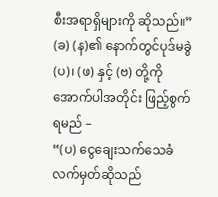စီးအရာရှိများကို ဆိုသည်။”
(ခ) (န)၏ နောက်တွင်ပုဒ်မခွဲ (ပ)၊ (ဖ) နှင့် (ဗ) တို့ကိုအောက်ပါအတိုင်း ဖြည့်စွက်ရမည် –
“(ပ) ငွေချေးသက်သေခံ လက်မှတ်ဆိုသည်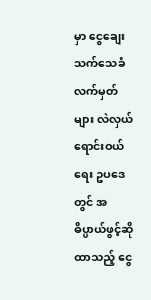မှာ ငွေချေးသက်သေခံလက်မှတ်များ လဲလှယ်ရောင်းဝယ်ရေး ဥပဒေတွင် အဓိပ္ပာယ်ဖွင့်ဆိုထာသည့် ငွေ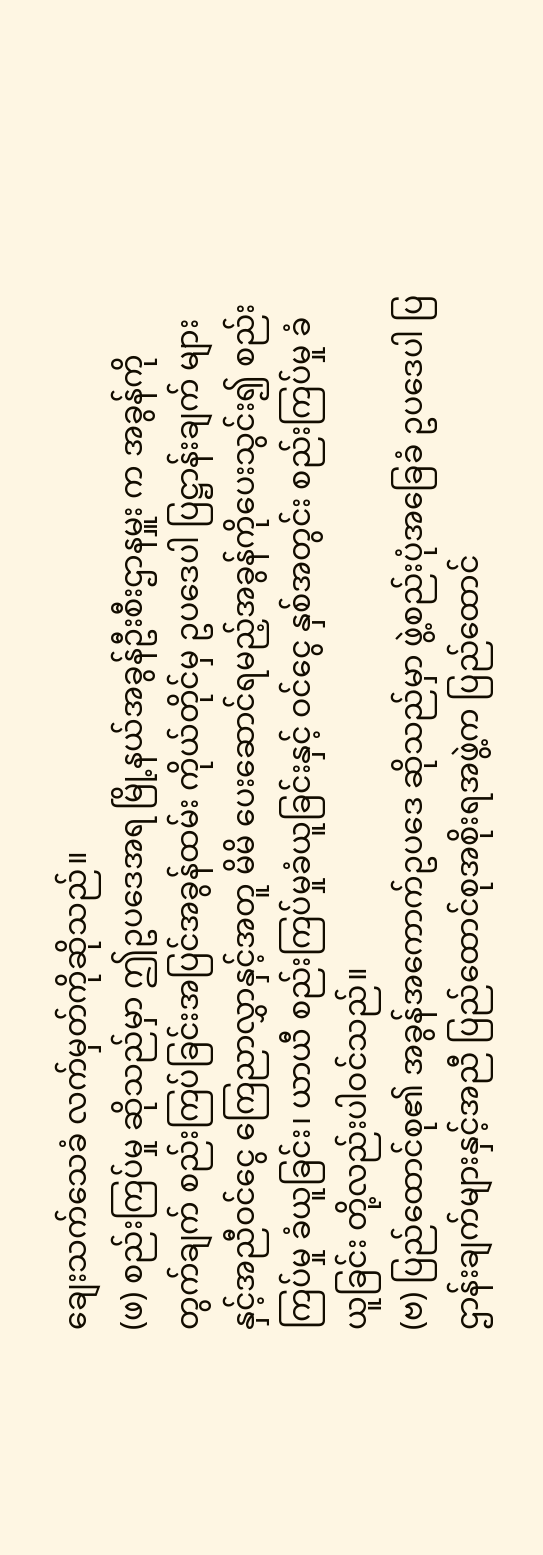ချေးသက်သေခံ လက်မှတ်ကိုဆိုသည်။
(ဖ) စည်းကြပ်မှု ဆိုသည်မှာ ဤဥပဒေအရ မြို့နယ်အခွန်ဦးစီးဌာနမှူး က အခွန်ကို တွက်ချက် စည်းကြပ်ခြင်းအပြင်အခွန်ထမ်း ကိုယ်တိုင်မှ ဥပဒေပါ ပြဋ္ဌာန်းချက် များနှင့်အညီဝင်ငွေ ကြေညာလွှာနှင့်အတူ မိမိ ပေးဆောင်ရမည့်အခွန်ကိုပေးသွင်း၍ စည်းကြပ်မှု ခံယူခြင်း၊ ယာယီ စည်းကြပ်မှုခံယူခြင်းနှင့် ဝင်ငွေ နှစ်အတွင်း စည်းကြပ်မှု ခံယူခြင်း တို့လည်းပါဝင်သည်။
(ဗ) ပြည်ထောင်စု၏ အခွန်အကောက်ဥပဒေ ဆိုသည်မှာ ဖွဲ့စည်းပုံအခြေခံ ဥပဒေပါ ပြဌာန်းချက်များနှင့်အညီ ပြည်ထောင်စုအစိုးရအဖွဲ့က ပြည်ထောင်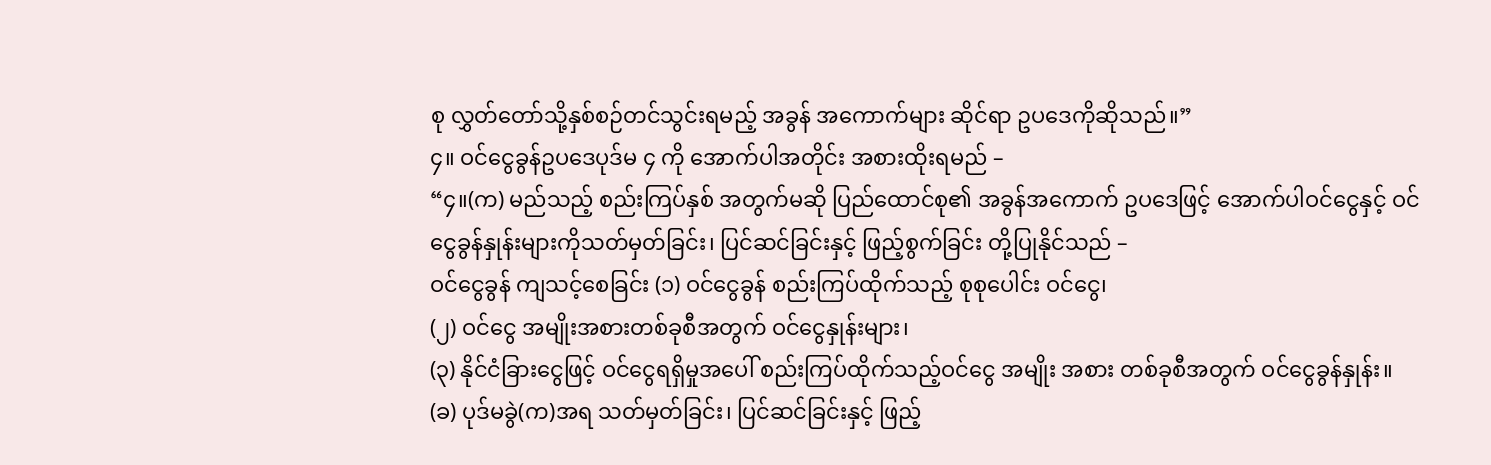စု လွှတ်တော်သို့နှစ်စဉ်တင်သွင်းရမည့် အခွန် အကောက်များ ဆိုင်ရာ ဥပဒေကိုဆိုသည်။”
၄။ ဝင်ငွေခွန်ဥပဒေပုဒ်မ ၄ ကို အောက်ပါအတိုင်း အစားထိုးရမည် –
“၄။(က) မည်သည့် စည်းကြပ်နှစ် အတွက်မဆို ပြည်ထောင်စု၏ အခွန်အကောက် ဥပဒေဖြင့် အောက်ပါဝင်ငွေနှင့် ဝင်ငွေခွန်နှုန်းများကိုသတ်မှတ်ခြင်း၊ ပြင်ဆင်ခြင်းနှင့် ဖြည့်စွက်ခြင်း တို့ပြုနိုင်သည် –
ဝင်ငွေခွန် ကျသင့်စေခြင်း (၁) ဝင်ငွေခွန် စည်းကြပ်ထိုက်သည့် စုစုပေါင်း ဝင်ငွေ၊
(၂) ဝင်ငွေ အမျိုးအစားတစ်ခုစီအတွက် ဝင်ငွေနှုန်းများ၊
(၃) နိုင်ငံခြားငွေဖြင့် ဝင်ငွေရရှိမှုအပေါ် စည်းကြပ်ထိုက်သည့်ဝင်ငွေ အမျိုး အစား တစ်ခုစီအတွက် ဝင်ငွေခွန်နှုန်း။
(ခ) ပုဒ်မခွဲ(က)အရ သတ်မှတ်ခြင်း၊ ပြင်ဆင်ခြင်းနှင့် ဖြည့်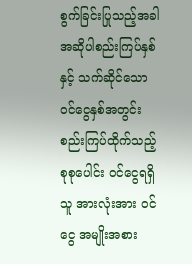စွက်ခြင်းပြုသည့်အခါ အဆိုပါစည်းကြပ်နှစ်နှင့် သက်ဆိုင်သော ဝင်ငွေနှစ်အတွင်း စည်းကြပ်ထိုက်သည့် စုစုပေါင်း ဝင်ငွေရရှိသူ အားလုံးအား ဝင်ငွေ အမျိုးအစား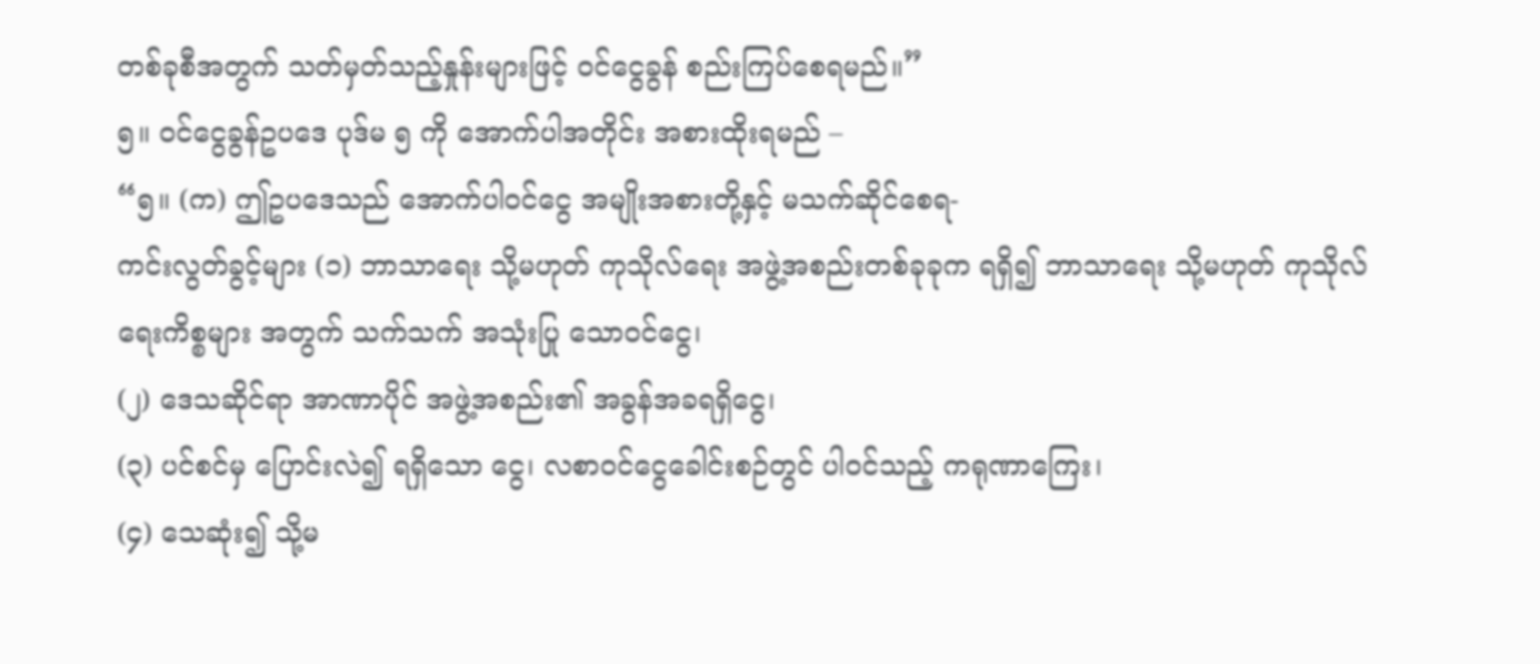တစ်ခုစီအတွက် သတ်မှတ်သည့်နှုန်းများဖြင့် ဝင်ငွေခွန် စည်းကြပ်စေရမည်။”
၅။ ဝင်ငွေခွန်ဥပဒေ ပုဒ်မ ၅ ကို အောက်ပါအတိုင်း အစားထိုးရမည် –
“၅။ (က) ဤဥပဒေသည် အောက်ပါဝင်ငွေ အမျိုးအစားတို့နှင့် မသက်ဆိုင်စေရ-
ကင်းလွတ်ခွင့်များ (၁) ဘာသာရေး သို့မဟုတ် ကုသိုလ်ရေး အဖွဲ့အစည်းတစ်ခုခုက ရရှိ၍ ဘာသာရေး သို့မဟုတ် ကုသိုလ်ရေးကိစ္စများ အတွက် သက်သက် အသုံးပြု သောဝင်ငွေ၊
(၂) ဒေသဆိုင်ရာ အာဏာပိုင် အဖွဲ့အစည်း၏ အခွန်အခရရှိငွေ၊
(၃) ပင်စင်မှ ပြောင်းလဲ၍ ရရှိသော ငွေ၊ လစာဝင်ငွေခေါင်းစဉ်တွင် ပါဝင်သည့် ကရုဏာကြေး၊
(၄) သေဆုံး၍ သို့မ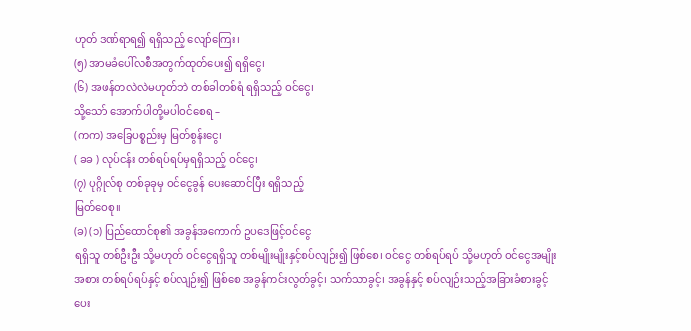ဟုတ် ဒဏ်ရာရ၍ ရရှိသည့် လျော်ကြေး၊
(၅) အာမခံပေါ်လစီအတွက်ထုတ်ပေး၍ ရရှိငွေ၊
(၆) အဖန်တလဲလဲမဟုတ်ဘဲ တစ်ခါတစ်ရံ ရရှိသည့် ဝင်ငွေ၊
သို့သော် အောက်ပါတို့မပါဝင်စေရ –
(ကက) အခြေပစ္စည်းမှ မြတ်စွန်းငွေ၊
( ခခ ) လုပ်ငန်း တစ်ရပ်ရပ်မှရရှိသည့် ဝင်ငွေ၊
(၇) ပုဂ္ဂိုလ်စု တစ်ခုခုမှ ဝင်ငွေခွန် ပေးဆောင်ပြီး ရရှိသည့်
မြတ်ဝေစု။
(ခ) (၁) ပြည်ထောင်စု၏ အခွန်အကောက် ဥပဒေဖြင့်ဝင်ငွေ
ရရှိသူ တစ်ဦးဦး သို့မဟုတ် ဝင်ငွေရရှိသူ တစ်မျိုးမျိုးနှင့်စပ်လျဉ်း၍ ဖြစ်စေ၊ ဝင်ငွေ တစ်ရပ်ရပ် သို့မဟုတ် ဝင်ငွေအမျိုးအစား တစ်ရပ်ရပ်နှင့် စပ်လျဉ်း၍ ဖြစ်စေ အခွန်ကင်းလွတ်ခွင့်၊ သက်သာခွင့်၊ အခွန်နှင့် စပ်လျဉ်းသည့်အခြားခံစားခွင့် ပေး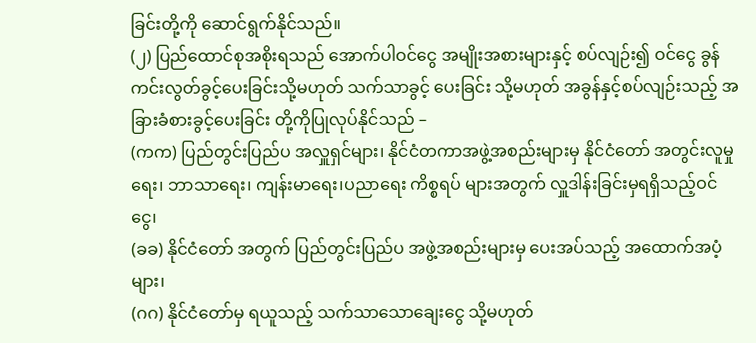ခြင်းတို့ကို ဆောင်ရွက်နိုင်သည်။
(၂) ပြည်ထောင်စုအစိုးရသည် အောက်ပါဝင်ငွေ အမျိုးအစားများနှင့် စပ်လျဉ်း၍ ဝင်ငွေ ခွန်ကင်းလွတ်ခွင့်ပေးခြင်းသို့မဟုတ် သက်သာခွင့် ပေးခြင်း သို့မဟုတ် အခွန်နှင့်စပ်လျဉ်းသည့် အခြားခံစားခွင့်ပေးခြင်း တို့ကိုပြုလုပ်နိုင်သည် –
(ကက) ပြည်တွင်းပြည်ပ အလှူရှင်များ၊ နိုင်ငံတကာအဖွဲ့အစည်းများမှ နိုင်ငံတော် အတွင်းလူမှုရေး၊ ဘာသာရေး၊ ကျန်းမာရေး၊ပညာရေး ကိစ္စရပ် များအတွက် လှူဒါန်းခြင်းမှရရှိသည့်ဝင်ငွေ၊
(ခခ) နိုင်ငံတော် အတွက် ပြည်တွင်းပြည်ပ အဖွဲ့အစည်းများမှ ပေးအပ်သည့် အထောက်အပံ့များ၊
(ဂဂ) နိုင်ငံတော်မှ ရယူသည့် သက်သာသောချေးငွေ သို့မဟုတ်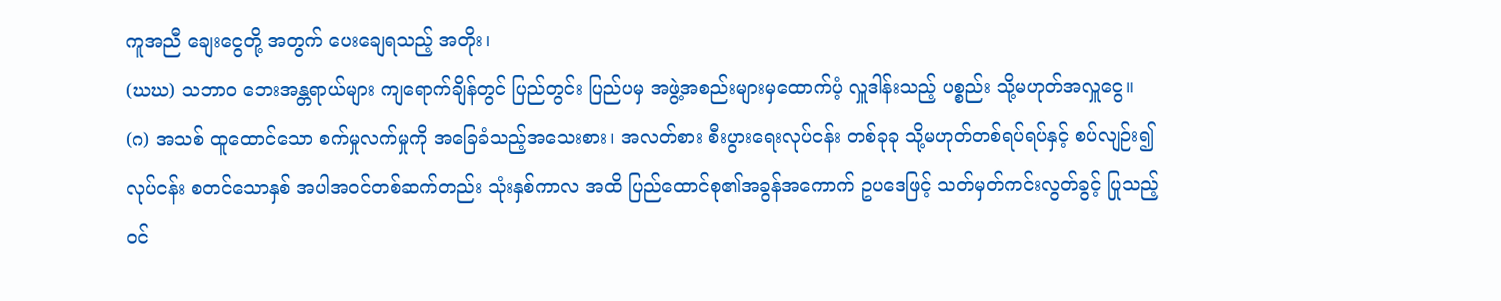ကူအညီ ချေးငွေတို့ အတွက် ပေးချေရသည့် အတိုး၊
(ဃဃ) သဘာဝ ဘေးအန္တရာယ်များ ကျရောက်ချိန်တွင် ပြည်တွင်း ပြည်ပမှ အဖွဲ့အစည်းများမှထောက်ပံ့ လှူဒါန်းသည့် ပစ္စည်း သို့မဟုတ်အလှူငွေ။
(ဂ) အသစ် ထူထောင်သော စက်မှုလက်မှုကို အခြေခံသည့်အသေးစား၊ အလတ်စား စီးပွားရေးလုပ်ငန်း တစ်ခုခု သို့မဟုတ်တစ်ရပ်ရပ်နှင့် စပ်လျဉ်း၍ လုပ်ငန်း စတင်သောနှစ် အပါအဝင်တစ်ဆက်တည်း သုံးနှစ်ကာလ အထိ ပြည်ထောင်စု၏အခွန်အကောက် ဥပဒေဖြင့် သတ်မှတ်ကင်းလွတ်ခွင့် ပြုသည့်ဝင်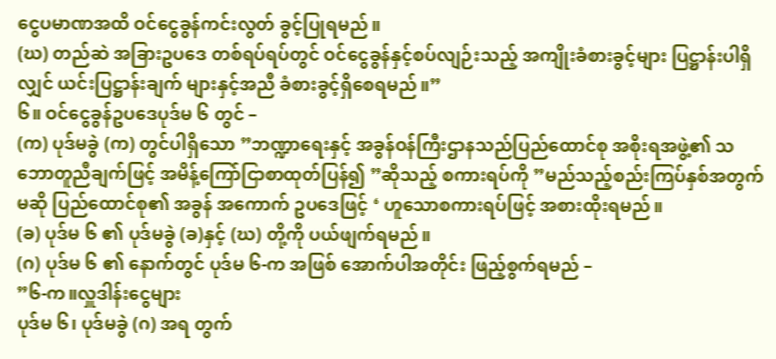ငွေပမာဏအထိ ဝင်ငွေခွန်ကင်းလွတ် ခွင့်ပြုရမည်။
(ဃ) တည်ဆဲ အခြားဥပဒေ တစ်ရပ်ရပ်တွင် ဝင်ငွေခွန်နှင့်စပ်လျဉ်းသည့် အကျိုးခံစားခွင့်များ ပြဋ္ဌာန်းပါရှိလျှင် ယင်းပြဋ္ဌာန်းချက် များနှင့်အညီ ခံစားခွင့်ရှိစေရမည်။”
၆။ ဝင်ငွေခွန်ဥပဒေပုဒ်မ ၆ တွင် –
(က) ပုဒ်မခွဲ (က) တွင်ပါရှိသော ”ဘဏ္ဍာရေးနှင့် အခွန်ဝန်ကြီးဌာနသည်ပြည်ထောင်စု အစိုးရအဖွဲ့၏ သဘောတူညီချက်ဖြင့် အမိန့်ကြော်ငြာစာထုတ်ပြန်၍ ”ဆိုသည့် စကားရပ်ကို ”မည်သည့်စည်းကြပ်နှစ်အတွက်မဆို ပြည်ထောင်စု၏ အခွန် အကောက် ဥပဒေဖြင့် ‘ ဟူသောစကားရပ်ဖြင့် အစားထိုးရမည်။
(ခ) ပုဒ်မ ၆ ၏ ပုဒ်မခွဲ (ခ)နှင့် (ဃ) တို့ကို ပယ်ဖျက်ရမည်။
(ဂ) ပုဒ်မ ၆ ၏ နောက်တွင် ပုဒ်မ ၆-က အဖြစ် အောက်ပါအတိုင်း ဖြည့်စွက်ရမည် –
”၆-က။လှူဒါန်းငွေများ
ပုဒ်မ ၆၊ ပုဒ်မခွဲ (ဂ) အရ တွက်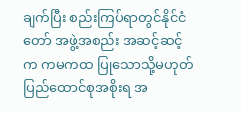ချက်ပြီး စည်းကြပ်ရာတွင်နိုင်ငံတော် အဖွဲ့အစည်း အဆင့်ဆင့်က ကမကထ ပြုသောသို့မဟုတ် ပြည်ထောင်စုအစိုးရ အ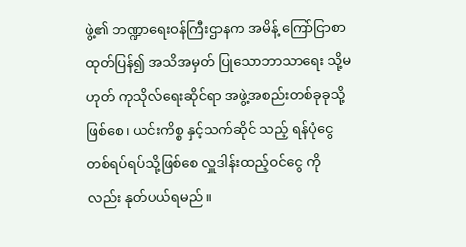ဖွဲ့၏ ဘဏ္ဍာရေးဝန်ကြီးဌာနက အမိန့် ကြော်ငြာစာ ထုတ်ပြန်၍ အသိအမှတ် ပြုသောဘာသာရေး သို့မဟုတ် ကုသိုလ်ရေးဆိုင်ရာ အဖွဲ့အစည်းတစ်ခုခုသို့ ဖြစ်စေ၊ ယင်းကိစ္စ နှင့်သက်ဆိုင် သည့် ရန်ပုံငွေတစ်ရပ်ရပ်သို့ဖြစ်စေ လှူဒါန်းထည့်ဝင်ငွေ ကိုလည်း နုတ်ပယ်ရမည်။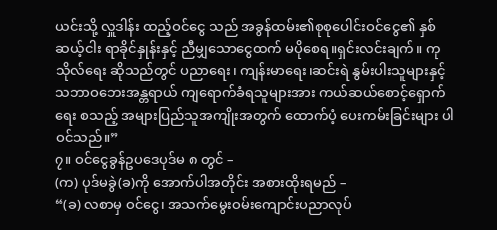ယင်းသို့ လှူဒါန်း ထည့်ဝင်ငွေ သည် အခွန်ထမ်း၏စုစုပေါင်းဝင်ငွေ၏ နှစ်ဆယ့်ငါး ရာခိုင်နှုန်းနှင့် ညီမျှသောငွေထက် မပိုစေရ။ရှင်းလင်းချက်။ ကုသိုလ်ရေး ဆိုသည်တွင် ပညာရေး၊ ကျန်းမာရေး၊ဆင်းရဲ နွမ်းပါးသူများနှင့် သဘာဝဘေးအန္တရာယ် ကျရောက်ခံရသူများအား ကယ်ဆယ်စောင့်ရှောက်ရေး စသည့် အများပြည်သူအကျိုးအတွက် ထောက်ပံ့ ပေးကမ်းခြင်းများ ပါဝင်သည်။”
၇။ ဝင်ငွေခွန်ဥပဒေပုဒ်မ ၈ တွင် –
(က) ပုဒ်မခွဲ(ခ)ကို အောက်ပါအတိုင်း အစားထိုးရမည် –
“(ခ) လစာမှ ဝင်ငွေ၊ အသက်မွေးဝမ်းကျောင်းပညာလုပ်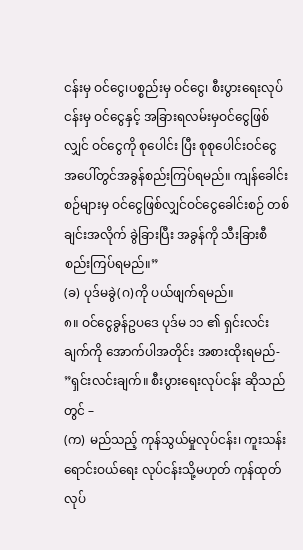ငန်းမှ ဝင်ငွေ၊ပစ္စည်းမှ ဝင်ငွေ၊ စီးပွားရေးလုပ်ငန်းမှ ဝင်ငွေနှင့် အခြားရလမ်းမှဝင်ငွေဖြစ်လျှင် ဝင်ငွေကို စုပေါင်း ပြီး စုစုပေါင်းဝင်ငွေအပေါ်တွင်အခွန်စည်းကြပ်ရမည်။ ကျန်ခေါင်းစဉ်များမှ ဝင်ငွေဖြစ်လျှင်ဝင်ငွေခေါင်းစဉ် တစ်ချင်းအလိုက် ခွဲခြားပြီး အခွန်ကို သီးခြားစီစည်းကြပ်ရမည်။”
(ခ) ပုဒ်မခွဲ(ဂ)ကို ပယ်ဖျက်ရမည်။
၈။ ဝင်ငွေခွန်ဥပဒေ ပုဒ်မ ၁၁ ၏ ရှင်းလင်းချက်ကို အောက်ပါအတိုင်း အစားထိုးရမည်-
”ရှင်းလင်းချက်။ စီးပွားရေးလုပ်ငန်း ဆိုသည်တွင် –
(က) မည်သည့် ကုန်သွယ်မှုလုပ်ငန်း၊ ကူးသန်းရောင်းဝယ်ရေး လုပ်ငန်းသို့မဟုတ် ကုန်ထုတ်လုပ်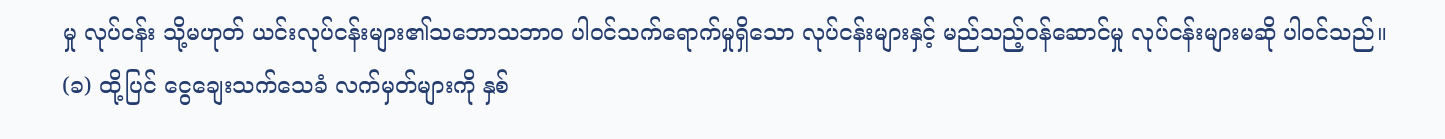မှု လုပ်ငန်း သို့မဟုတ် ယင်းလုပ်ငန်းများ၏သဘောသဘာဝ ပါဝင်သက်ရောက်မှုရှိသော လုပ်ငန်းများနှင့် မည်သည့်ဝန်ဆောင်မှု လုပ်ငန်းများမဆို ပါဝင်သည်။
(ခ) ထို့ပြင် ငွေချေးသက်သေခံ လက်မှတ်များကို နှစ်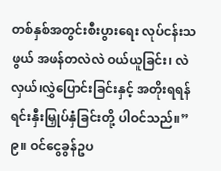တစ်နှစ်အတွင်းစီးပွားရေး လုပ်ငန်းသဖွယ် အဖန်တလဲလဲ ဝယ်ယူခြင်း၊ လဲလှယ်၊လွှဲပြောင်းခြင်းနှင့် အတိုးရရန် ရင်းနှီးမြှုပ်နှံခြင်းတို့ ပါဝင်သည်။”
၉။ ဝင်ငွေခွန်ဥပ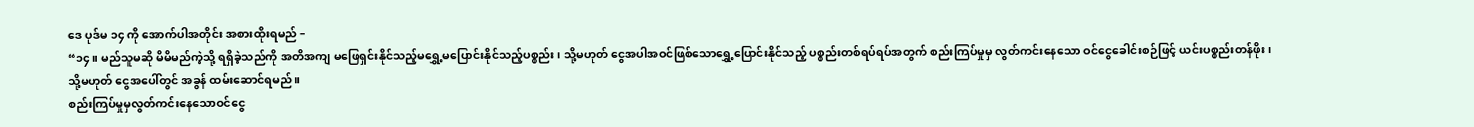ဒေ ပုဒ်မ ၁၄ ကို အောက်ပါအတိုင်း အစားထိုးရမည် –
“၁၄။ မည်သူမဆို မိမိမည်ကဲ့သို့ ရရှိခဲ့သည်ကို အတိအကျ မဖြေရှင်းနိုင်သည့်မရွှေ့မပြောင်းနိုင်သည့်ပစ္စည်း၊ သို့မဟုတ် ငွေအပါအဝင်ဖြစ်သောရွှေ့ပြောင်းနိုင်သည့် ပစ္စည်းတစ်ရပ်ရပ်အတွက် စည်းကြပ်မှုမှ လွတ်ကင်းနေသော ဝင်ငွေခေါင်းစဉ်ဖြင့် ယင်းပစ္စည်းတန်ဖိုး၊ သို့မဟုတ် ငွေအပေါ်တွင် အခွန် ထမ်းဆောင်ရမည်။
စည်းကြပ်မှုမှလွတ်ကင်းနေသောဝင်ငွေ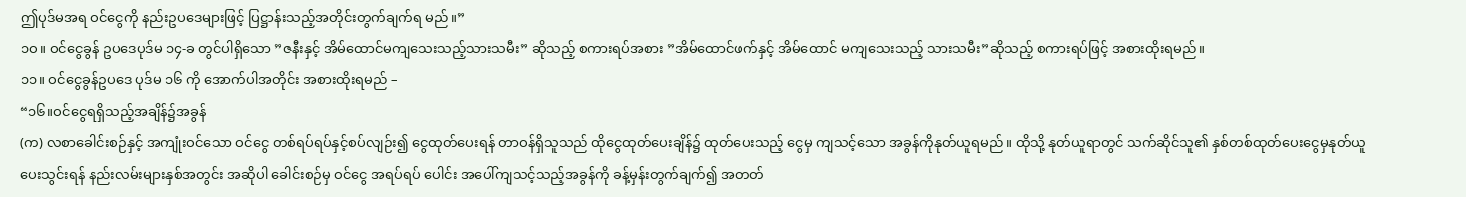ဤပုဒ်မအရ ဝင်ငွေကို နည်းဥပဒေများဖြင့် ပြဋ္ဌာန်းသည့်အတိုင်းတွက်ချက်ရ မည်။”
၁ဝ။ ဝင်ငွေခွန် ဥပဒေပုဒ်မ ၁၄-ခ တွင်ပါရှိသော ”ဇနီးနှင့် အိမ်ထောင်မကျသေးသည့်သားသမီး” ဆိုသည့် စကားရပ်အစား ”အိမ်ထောင်ဖက်နှင့် အိမ်ထောင် မကျသေးသည့် သားသမီး”ဆိုသည့် စကားရပ်ဖြင့် အစားထိုးရမည်။
၁၁။ ဝင်ငွေခွန်ဥပဒေ ပုဒ်မ ၁၆ ကို အောက်ပါအတိုင်း အစားထိုးရမည် –
“၁၆။ဝင်ငွေရရှိသည့်အချိန်၌အခွန်
(က) လစာခေါင်းစဉ်နှင့် အကျုံးဝင်သော ဝင်ငွေ တစ်ရပ်ရပ်နှင့်စပ်လျဉ်း၍ ငွေထုတ်ပေးရန် တာဝန်ရှိသူသည် ထိုငွေထုတ်ပေးချိန်၌ ထုတ်ပေးသည့် ငွေမှ ကျသင့်သော အခွန်ကိုနုတ်ယူရမည်။ ထိုသို့ နုတ်ယူရာတွင် သက်ဆိုင်သူ၏ နှစ်တစ်ထုတ်ပေးငွေမှနုတ်ယူပေးသွင်းရန် နည်းလမ်းများနှစ်အတွင်း အဆိုပါ ခေါင်းစဉ်မှ ဝင်ငွေ အရပ်ရပ် ပေါင်း အပေါ်ကျသင့်သည့်အခွန်ကို ခန့်မှန်းတွက်ချက်၍ အတတ်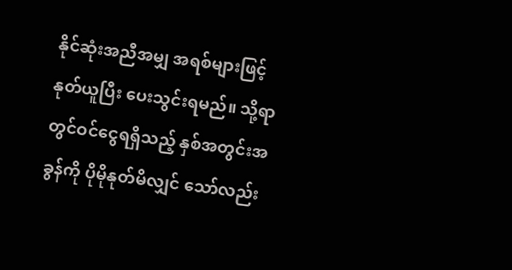နိုင်ဆုံးအညီအမျှ အရစ်များဖြင့် နုတ်ယူပြီး ပေးသွင်းရမည်။ သို့ရာတွင်ဝင်ငွေရရှိသည့် နှစ်အတွင်းအခွန်ကို ပိုမိုနုတ်မိလျှင် သော်လည်း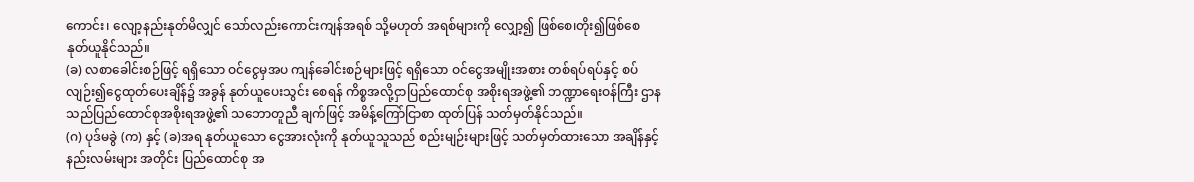ကောင်း၊ လျော့နည်းနုတ်မိလျှင် သော်လည်းကောင်းကျန်အရစ် သို့မဟုတ် အရစ်များကို လျှော့၍ ဖြစ်စေ၊တိုး၍ဖြစ်စေ နုတ်ယူနိုင်သည်။
(ခ) လစာခေါင်းစဉ်ဖြင့် ရရှိသော ဝင်ငွေမှအပ ကျန်ခေါင်းစဉ်များဖြင့် ရရှိသော ဝင်ငွေအမျိုးအစား တစ်ရပ်ရပ်နှင့် စပ်လျဉ်း၍ငွေထုတ်ပေးချိန်၌ အခွန် နုတ်ယူပေးသွင်း စေရန် ကိစ္စအလို့ငှာပြည်ထောင်စု အစိုးရအဖွဲ့၏ ဘဏ္ဍာရေးဝန်ကြီး ဌာနသည်ပြည်ထောင်စုအစိုးရအဖွဲ့၏ သဘောတူညီ ချက်ဖြင့် အမိန့်ကြော်ငြာစာ ထုတ်ပြန် သတ်မှတ်နိုင်သည်။
(ဂ) ပုဒ်မခွဲ (က) နှင့် (ခ)အရ နုတ်ယူသော ငွေအားလုံးကို နုတ်ယူသူသည် စည်းမျဉ်းများဖြင့် သတ်မှတ်ထားသော အချိန်နှင့်နည်းလမ်းများ အတိုင်း ပြည်ထောင်စု အ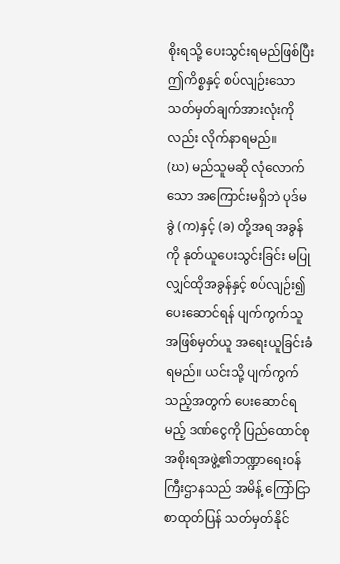စိုးရသို့ ပေးသွင်းရမည်ဖြစ်ပြီး ဤကိစ္စနှင့် စပ်လျဉ်းသော သတ်မှတ်ချက်အားလုံးကို လည်း လိုက်နာရမည်။
(ဃ) မည်သူမဆို လုံလောက်သော အကြောင်းမရှိဘဲ ပုဒ်မခွဲ (က)နှင့် (ခ) တို့အရ အခွန်ကို နုတ်ယူပေးသွင်းခြင်း မပြုလျှင်ထိုအခွန်နှင့် စပ်လျဉ်း၍ ပေးဆောင်ရန် ပျက်ကွက်သူအဖြစ်မှတ်ယူ အရေးယူခြင်းခံရမည်။ ယင်းသို့ ပျက်ကွက်သည့်အတွက် ပေးဆောင်ရမည့် ဒဏ်ငွေကို ပြည်ထောင်စု အစိုးရအဖွဲ့၏ဘဏ္ဍာရေးဝန်ကြီးဌာနသည် အမိန့် ကြော်ငြာစာထုတ်ပြန် သတ်မှတ်နိုင်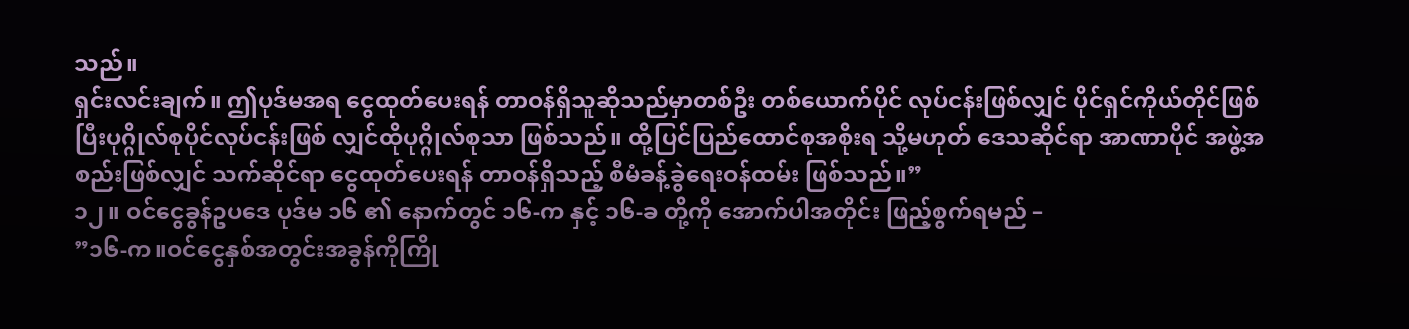သည်။
ရှင်းလင်းချက်။ ဤပုဒ်မအရ ငွေထုတ်ပေးရန် တာဝန်ရှိသူဆိုသည်မှာတစ်ဦး တစ်ယောက်ပိုင် လုပ်ငန်းဖြစ်လျှင် ပိုင်ရှင်ကိုယ်တိုင်ဖြစ်ပြီးပုဂ္ဂိုလ်စုပိုင်လုပ်ငန်းဖြစ် လျှင်ထိုပုဂ္ဂိုလ်စုသာ ဖြစ်သည်။ ထို့ပြင်ပြည်ထောင်စုအစိုးရ သို့မဟုတ် ဒေသဆိုင်ရာ အာဏာပိုင် အဖွဲ့အစည်းဖြစ်လျှင် သက်ဆိုင်ရာ ငွေထုတ်ပေးရန် တာဝန်ရှိသည့် စီမံခန့်ခွဲရေးဝန်ထမ်း ဖြစ်သည်။”
၁၂။ ဝင်ငွေခွန်ဥပဒေ ပုဒ်မ ၁၆ ၏ နောက်တွင် ၁၆-က နှင့် ၁၆-ခ တို့ကို အောက်ပါအတိုင်း ဖြည့်စွက်ရမည် –
”၁၆-က။ဝင်ငွေနှစ်အတွင်းအခွန်ကိုကြို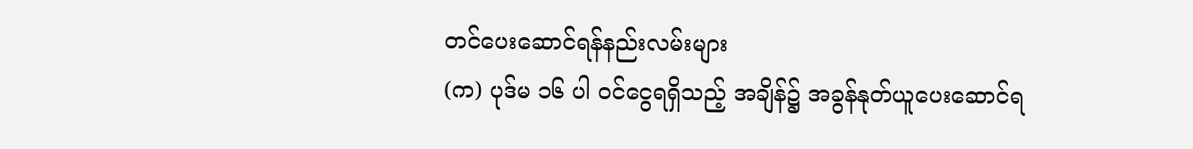တင်ပေးဆောင်ရန်နည်းလမ်းများ
(က) ပုဒ်မ ၁၆ ပါ ဝင်ငွေရရှိသည့် အချိန်၌ အခွန်နုတ်ယူပေးဆောင်ရ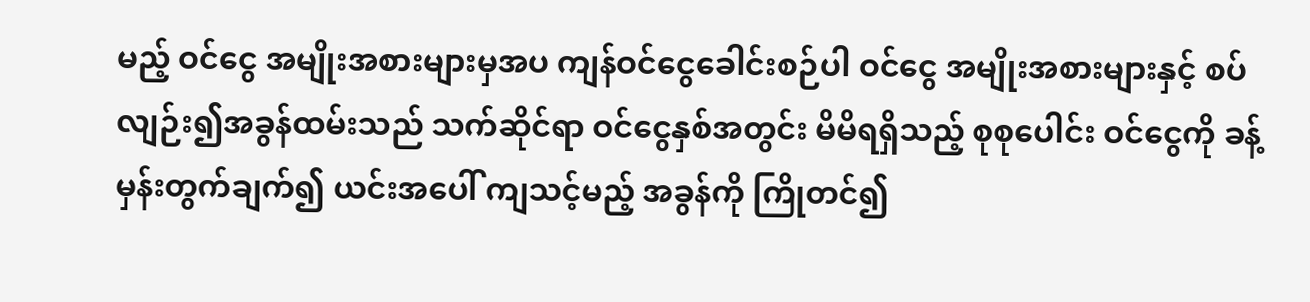မည့် ဝင်ငွေ အမျိုးအစားများမှအပ ကျန်ဝင်ငွေခေါင်းစဉ်ပါ ဝင်ငွေ အမျိုးအစားများနှင့် စပ်လျဉ်း၍အခွန်ထမ်းသည် သက်ဆိုင်ရာ ဝင်ငွေနှစ်အတွင်း မိမိရရှိသည့် စုစုပေါင်း ဝင်ငွေကို ခန့်မှန်းတွက်ချက်၍ ယင်းအပေါ် ကျသင့်မည့် အခွန်ကို ကြိုတင်၍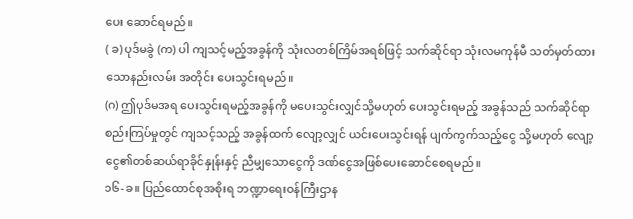ပေး ဆောင်ရမည်။
( ခ) ပုဒ်မခွဲ (က) ပါ ကျသင့်မည့်အခွန်ကို သုံးလတစ်ကြိမ်အရစ်ဖြင့် သက်ဆိုင်ရာ သုံးလမကုန်မီ သတ်မှတ်ထားသောနည်းလမ်း အတိုင်း ပေးသွင်းရမည်။
(ဂ) ဤပုဒ်မအရ ပေးသွင်းရမည့်အခွန်ကို မပေးသွင်းလျှင်သို့မဟုတ် ပေးသွင်းရမည့် အခွန်သည် သက်ဆိုင်ရာစည်းကြပ်မှုတွင် ကျသင့်သည့် အခွန်ထက် လျော့လျှင် ယင်းပေးသွင်းရန် ပျက်ကွက်သည့်ငွေ သို့မဟုတ် လျော့ငွေ၏တစ်ဆယ်ရာခိုင်နှုန်းနှင့် ညီမျှသောငွေကို ဒဏ်ငွေအဖြစ်ပေးဆောင်စေရမည်။
၁၆-ခ။ ပြည်ထောင်စုအစိုးရ ဘဏ္ဍာရေးဝန်ကြီးဌာန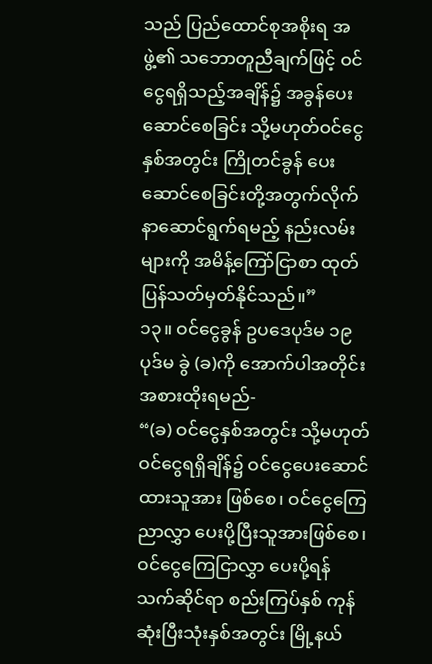သည် ပြည်ထောင်စုအစိုးရ အဖွဲ့၏ သဘောတူညီချက်ဖြင့် ဝင်ငွေရရှိသည့်အချိန်၌ အခွန်ပေးဆောင်စေခြင်း သို့မဟုတ်ဝင်ငွေနှစ်အတွင်း ကြိုတင်ခွန် ပေးဆောင်စေခြင်းတို့အတွက်လိုက်နာဆောင်ရွက်ရမည့် နည်းလမ်းများကို အမိန့်ကြော်ငြာစာ ထုတ်ပြန်သတ်မှတ်နိုင်သည်။”
၁၃။ ဝင်ငွေခွန် ဥပဒေပုဒ်မ ၁၉ ပုဒ်မ ခွဲ (ခ)ကို အောက်ပါအတိုင်း အစားထိုးရမည်-
“(ခ) ဝင်ငွေနှစ်အတွင်း သို့မဟုတ် ဝင်ငွေရရှိချိန်၌ ဝင်ငွေပေးဆောင်ထားသူအား ဖြစ်စေ၊ ဝင်ငွေကြေညာလွှာ ပေးပို့ပြီးသူအားဖြစ်စေ၊ဝင်ငွေကြေငြာလွှာ ပေးပို့ရန် သက်ဆိုင်ရာ စည်းကြပ်နှစ် ကုန်ဆုံးပြီးသုံးနှစ်အတွင်း မြို့နယ်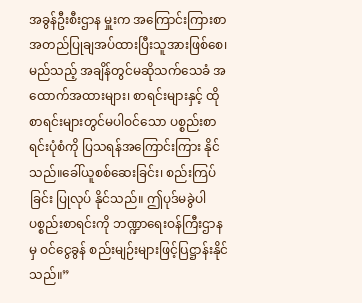အခွန်ဦးစီးဌာန မှူးက အကြောင်းကြားစာအတည်ပြုချအပ်ထားပြီးသူအားဖြစ်စေ၊ မည်သည့် အချိန်တွင်မဆိုသက်သေခံ အထောက်အထားများ၊ စာရင်းများနှင့် ထိုစာရင်းများတွင်မပါဝင်သော ပစ္စည်းစာရင်းပုံစံကို ပြသရန်အကြောင်းကြား နိုင်သည်။ခေါ်ယူစစ်ဆေးခြင်း၊ စည်းကြပ်ခြင်း ပြုလုပ် နိုင်သည်။ ဤပုဒ်မခွဲပါပစ္စည်းစာရင်းကို ဘဏ္ဍာရေးဝန်ကြီးဌာနမှ ဝင်ငွေခွန် စည်းမျဉ်းများဖြင့်ပြဋ္ဌာန်းနိုင်သည်။”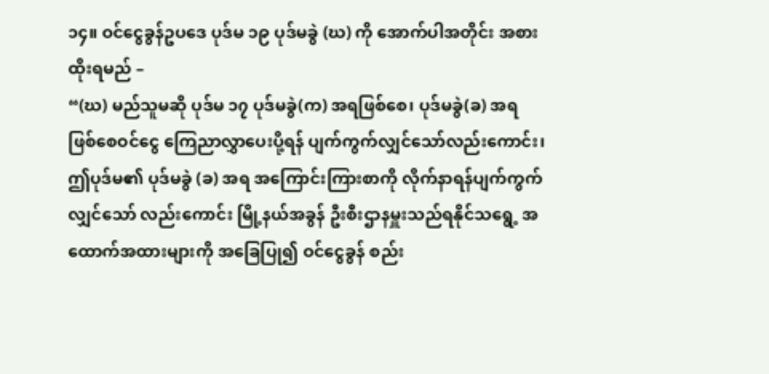၁၄။ ဝင်ငွေခွန်ဥပဒေ ပုဒ်မ ၁၉ ပုဒ်မခွဲ (ဃ) ကို အောက်ပါအတိုင်း အစားထိုးရမည် –
“(ဃ) မည်သူမဆို ပုဒ်မ ၁၇ ပုဒ်မခွဲ(က) အရဖြစ်စေ၊ ပုဒ်မခွဲ(ခ) အရဖြစ်စေဝင်ငွေ ကြေညာလွှာပေးပို့ရန် ပျက်ကွက်လျှင်သော်လည်းကောင်း၊ဤပုဒ်မ၏ ပုဒ်မခွဲ (ခ) အရ အကြောင်းကြားစာကို လိုက်နာရန်ပျက်ကွက်လျှင်သော် လည်းကောင်း မြို့နယ်အခွန် ဦးစီးဌာနမှူးသည်ရနိုင်သရွေ့ အထောက်အထားများကို အခြေပြု၍ ဝင်ငွေခွန် စည်း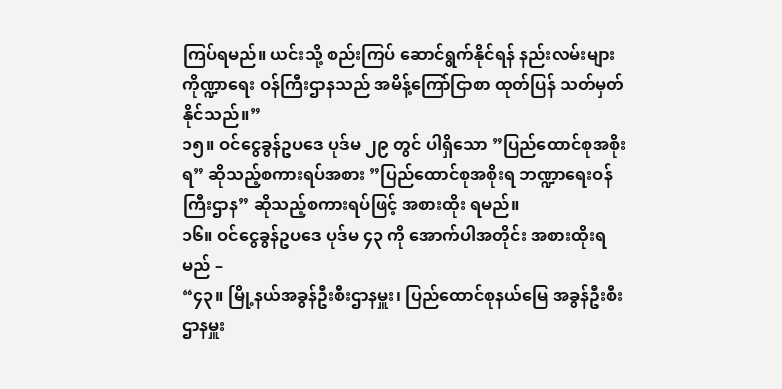ကြပ်ရမည်။ ယင်းသို့ စည်းကြပ် ဆောင်ရွက်နိုင်ရန် နည်းလမ်းများကိုဏ္ဍာရေး ဝန်ကြီးဌာနသည် အမိန့်ကြော်ငြာစာ ထုတ်ပြန် သတ်မှတ်နိုင်သည်။”
၁၅။ ဝင်ငွေခွန်ဥပဒေ ပုဒ်မ ၂၉ တွင် ပါရှိသော ”ပြည်ထောင်စုအစိုးရ” ဆိုသည့်စကားရပ်အစား ”ပြည်ထောင်စုအစိုးရ ဘဏ္ဍာရေးဝန်ကြီးဌာန” ဆိုသည့်စကားရပ်ဖြင့် အစားထိုး ရမည်။
၁၆။ ဝင်ငွေခွန်ဥပဒေ ပုဒ်မ ၄၃ ကို အောက်ပါအတိုင်း အစားထိုးရမည် –
“၄၃။ မြို့နယ်အခွန်ဦးစီးဌာနမှူး၊ ပြည်ထောင်စုနယ်မြေ အခွန်ဦးစီးဌာနမှူး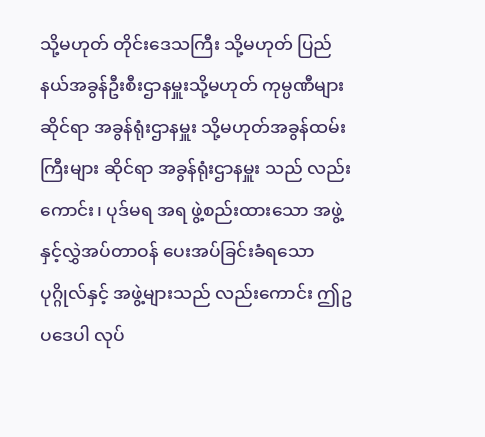သို့မဟုတ် တိုင်းဒေသကြီး သို့မဟုတ် ပြည်နယ်အခွန်ဦးစီးဌာနမှူးသို့မဟုတ် ကုမ္ပဏီများ ဆိုင်ရာ အခွန်ရုံးဌာနမှူး သို့မဟုတ်အခွန်ထမ်းကြီးများ ဆိုင်ရာ အခွန်ရုံးဌာနမှူး သည် လည်းကောင်း၊ ပုဒ်မရ အရ ဖွဲ့စည်းထားသော အဖွဲ့နှင့်လွှဲအပ်တာဝန် ပေးအပ်ခြင်းခံရသောပုဂ္ဂိုလ်နှင့် အဖွဲ့များသည် လည်းကောင်း ဤဥပဒေပါ လုပ်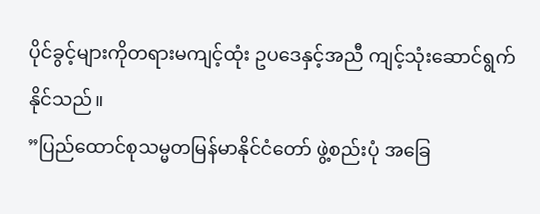ပိုင်ခွင့်များကိုတရားမကျင့်ထုံး ဥပဒေနှင့်အညီ ကျင့်သုံးဆောင်ရွက် နိုင်သည်။
”ပြည်ထောင်စုသမ္မတမြန်မာနိုင်ငံတော် ဖွဲ့စည်းပုံ အခြေ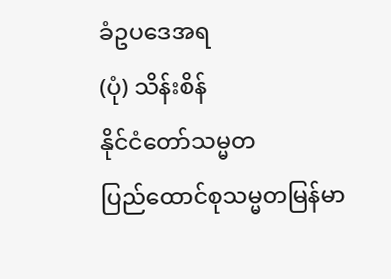ခံဥပဒေအရ
(ပုံ) သိန်းစိန်
နိုင်ငံတော်သမ္မတ
ပြည်ထောင်စုသမ္မတမြန်မာ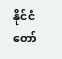နိုင်ငံတော်